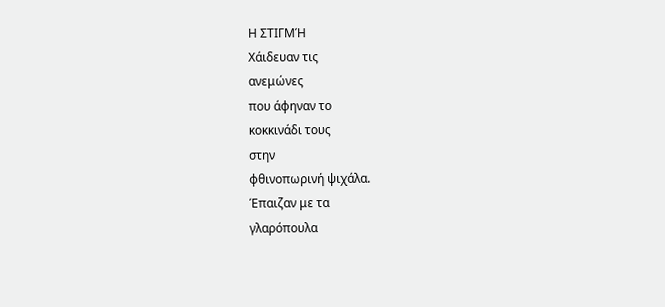Η ΣΤΙΓΜΉ
Χάιδευαν τις
ανεμώνες
που άφηναν το
κοκκινάδι τους
στην
φθινοπωρινή ψιχάλα.
Έπαιζαν με τα
γλαρόπουλα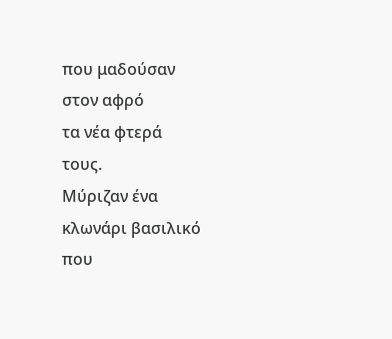που μαδούσαν
στον αφρό
τα νέα φτερά
τους.
Μύριζαν ένα
κλωνάρι βασιλικό
που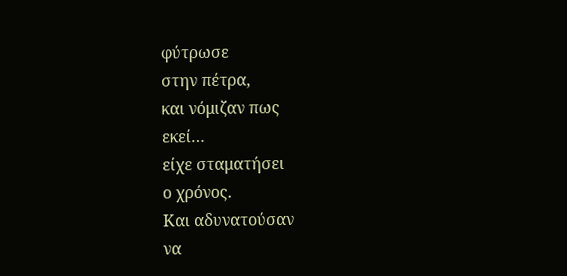φύτρωσε
στην πέτρα,
και νόμιζαν πως
εκεί…
είχε σταματήσει
ο χρόνος.
Και αδυνατούσαν
να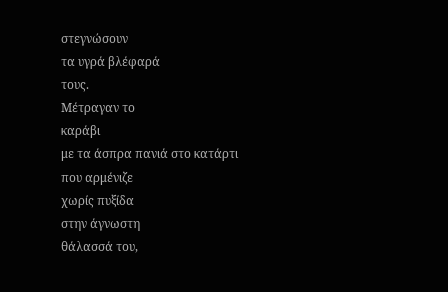στεγνώσουν
τα υγρά βλέφαρά
τους.
Μέτραγαν το
καράβι
με τα άσπρα πανιά στο κατάρτι
που αρμένιζε
χωρίς πυξίδα
στην άγνωστη
θάλασσά του,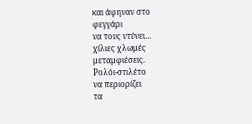και άφηναν στο
φεγγάρι
να τους ντύνει…
χίλιες χλωμές
μεταμφιέσεις.
Ρολόι-στιλέτο
να περιορίζει
τα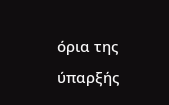όρια της
ύπαρξής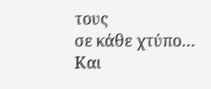τους
σε κάθε χτύπο…
Και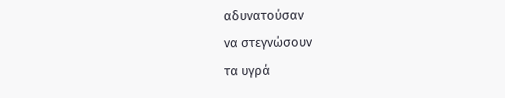αδυνατούσαν
να στεγνώσουν
τα υγρά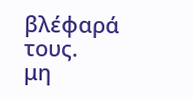βλέφαρά
τους.
μη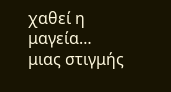χαθεί η μαγεία…
μιας στιγμής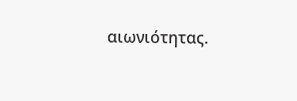αιωνιότητας.